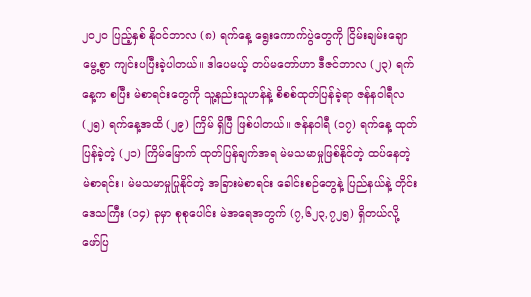၂၀၂၀ ပြည့်နှစ် နိုဝင်ဘာလ (၈) ရက်နေ့ ရွေးကောက်ပွဲတွေကို ငြိမ်းချမ်းချောမွေ့စွာ ကျင်းပပြီးခဲ့ပါတယ်။ ဒါပေမယ့် တပ်မတော်ဟာ ဒီဇင်ဘာလ (၂၃) ရက်နေ့က စပြီး မဲစာရင်းတွေကို သူ့နည်းသူဟန်နဲ့ စိစစ်ထုတ်ပြန်ခဲ့ရာ ဇန်နဝါရီလ (၂၅) ရက်နေ့အထိ (၂၉) ကြိမ် ရှိပြီ ဖြစ်ပါတယ်။ ဇန်နဝါရီ (၁၇) ရက်နေ့ ထုတ်ပြန်ခဲ့တဲ့ (၂၁) ကြိမ်မြောက် ထုတ်ပြန်ချက်အရ မဲမသမာမှုဖြစ်နိုင်တဲ့ ထပ်နေတဲ့ မဲစာရင်း၊ မဲမသမာမှုပြုနိုင်တဲ့ အခြားမဲစာရင်း ခေါင်းစဉ်တွေနဲ့ ပြည်နယ်နဲ့ တိုင်းဒေသကြီး (၁၄) ခုမှာ စုစုပေါင်း မဲအရေအတွက် (၇,၆၂၃,၇၂၅) ရှိတယ်လို့ ဖော်ပြ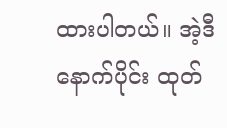ထားပါတယ်။ အဲ့ဒီနောက်ပိုင်း ထုတ်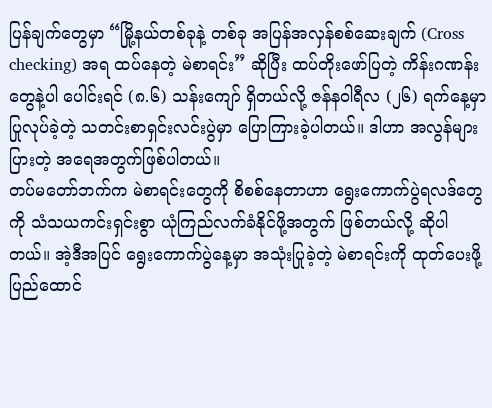ပြန်ချက်တွေမှာ “မြို့နယ်တစ်ခုနဲ့ တစ်ခု အပြန်အလှန်စစ်ဆေးချက် (Cross checking) အရ ထပ်နေတဲ့ မဲစာရင်း” ဆိုပြီး ထပ်တိုးဖော်ပြတဲ့ ကိန်းဂဏန်းတွေနဲ့ပါ ပေါင်းရင် (၈.၆) သန်းကျော် ရှိတယ်လို့ ဇန်နဝါရီလ (၂၆) ရက်နေ့မှာ ပြုလုပ်ခဲ့တဲ့ သတင်းစာရှင်းလင်းပွဲမှာ ပြောကြားခဲ့ပါတယ်။ ဒါဟာ အလွန်များပြားတဲ့ အရေအတွက်ဖြစ်ပါတယ်။
တပ်မတော်ဘက်က မဲစာရင်းတွေကို စိစစ်နေတာဟာ ရွေးကောက်ပွဲရလဒ်တွေကို သံသယကင်းရှင်းစွာ ယုံကြည်လက်ခံနိုင်ဖို့အတွက် ဖြစ်တယ်လို့ ဆိုပါတယ်။ အဲ့ဒီအပြင် ရွေးကောက်ပွဲနေ့မှာ အသုံးပြုခဲ့တဲ့ မဲစာရင်းကို ထုတ်ပေးဖို့ ပြည်ထောင်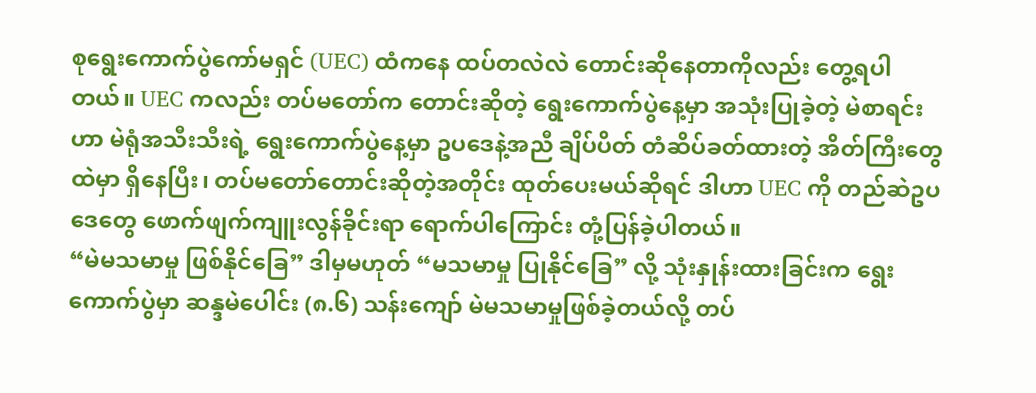စုရွေးကောက်ပွဲကော်မရှင် (UEC) ထံကနေ ထပ်တလဲလဲ တောင်းဆိုနေတာကိုလည်း တွေ့ရပါတယ်။ UEC ကလည်း တပ်မတော်က တောင်းဆိုတဲ့ ရွေးကောက်ပွဲနေ့မှာ အသုံးပြုခဲ့တဲ့ မဲစာရင်းဟာ မဲရုံအသီးသီးရဲ့ ရွေးကောက်ပွဲနေ့မှာ ဥပဒေနဲ့အညီ ချိပ်ပိတ် တံဆိပ်ခတ်ထားတဲ့ အိတ်ကြီးတွေထဲမှာ ရှိနေပြီး၊ တပ်မတော်တောင်းဆိုတဲ့အတိုင်း ထုတ်ပေးမယ်ဆိုရင် ဒါဟာ UEC ကို တည်ဆဲဥပဒေတွေ ဖောက်ဖျက်ကျူးလွန်ခိုင်းရာ ရောက်ပါကြောင်း တုံ့ပြန်ခဲ့ပါတယ်။
“မဲမသမာမှု ဖြစ်နိုင်ခြေ” ဒါမှမဟုတ် “မသမာမှု ပြုနိုင်ခြေ” လို့ သုံးနှုန်းထားခြင်းက ရွေးကောက်ပွဲမှာ ဆန္ဒမဲပေါင်း (၈.၆) သန်းကျော် မဲမသမာမှုဖြစ်ခဲ့တယ်လို့ တပ်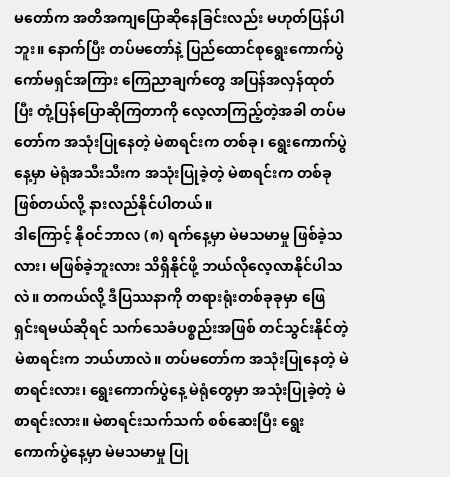မတော်က အတိအကျပြောဆိုနေခြင်းလည်း မဟုတ်ပြန်ပါဘူး။ နောက်ပြီး တပ်မတော်နဲ့ ပြည်ထောင်စုရွေးကောက်ပွဲကော်မရှင်အကြား ကြေညာချက်တွေ အပြန်အလှန်ထုတ်ပြီး တုံ့ပြန်ပြောဆိုကြတာကို လေ့လာကြည့်တဲ့အခါ တပ်မတော်က အသုံးပြုနေတဲ့ မဲစာရင်းက တစ်ခု၊ ရွေးကောက်ပွဲနေ့မှာ မဲရုံအသီးသီးက အသုံးပြုခဲ့တဲ့ မဲစာရင်းက တစ်ခုဖြစ်တယ်လို့ နားလည်နိုင်ပါတယ်။
ဒါကြောင့် နိုဝင်ဘာလ (၈) ရက်နေ့မှာ မဲမသမာမှု ဖြစ်ခဲ့သလား၊ မဖြစ်ခဲ့ဘူးလား သိရှိနိုင်ဖို့ ဘယ်လိုလေ့လာနိုင်ပါသလဲ။ တကယ်လို့ ဒီပြဿနာကို တရားရုံးတစ်ခုခုမှာ ဖြေရှင်းရမယ်ဆိုရင် သက်သေခံပစ္စည်းအဖြစ် တင်သွင်းနိုင်တဲ့ မဲစာရင်းက ဘယ်ဟာလဲ။ တပ်မတော်က အသုံးပြုနေတဲ့ မဲစာရင်းလား၊ ရွေးကောက်ပွဲနေ့ မဲရုံတွေမှာ အသုံးပြုခဲ့တဲ့ မဲစာရင်းလား။ မဲစာရင်းသက်သက် စစ်ဆေးပြီး ရွေးကောက်ပွဲနေ့မှာ မဲမသမာမှု ပြု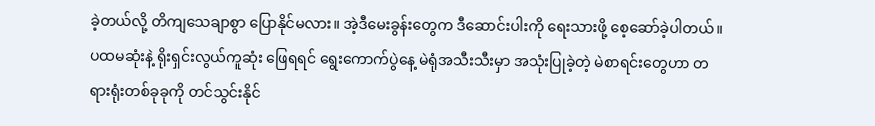ခဲ့တယ်လို့ တိကျသေချာစွာ ပြောနိုင်မလား။ အဲ့ဒီမေးခွန်းတွေက ဒီဆောင်းပါးကို ရေးသားဖို့ စေ့ဆော်ခဲ့ပါတယ်။
ပထမဆုံးနဲ့ ရိုးရှင်းလွယ်ကူဆုံး ဖြေရရင် ရွေးကောက်ပွဲနေ့ မဲရုံအသီးသီးမှာ အသုံးပြုခဲ့တဲ့ မဲစာရင်းတွေဟာ တရားရုံးတစ်ခုခုကို တင်သွင်းနိုင်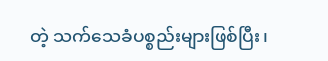တဲ့ သက်သေခံပစ္စည်းများဖြစ်ပြီး၊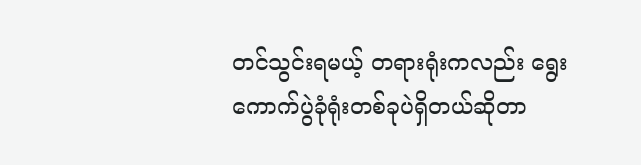တင်သွင်းရမယ့် တရားရုံးကလည်း ရွေးကောက်ပွဲခုံရုံးတစ်ခုပဲရှိတယ်ဆိုတာ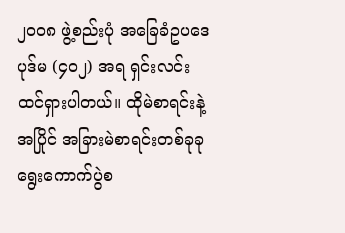၂၀၀၈ ဖွဲ့စည်းပုံ အခြေခံဥပဒေ ပုဒ်မ (၄၀၂) အရ ရှင်းလင်းထင်ရှားပါတယ်။ ထိုမဲစာရင်းနဲ့အပြိုင် အခြားမဲစာရင်းတစ်ခုခု ရွေးကောက်ပွဲစ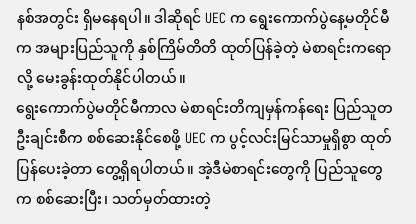နစ်အတွင်း ရှိမနေရပါ။ ဒါဆိုရင် UEC က ရွေးကောက်ပွဲနေ့မတိုင်မီက အများပြည်သူကို နှစ်ကြိမ်တိတိ ထုတ်ပြန်ခဲ့တဲ့ မဲစာရင်းကရောလို့ မေးခွန်းထုတ်နိုင်ပါတယ်။
ရွေးကောက်ပွဲမတိုင်မီကာလ မဲစာရင်းတိကျမှန်ကန်ရေး ပြည်သူတဦးချင်းစီက စစ်ဆေးနိုင်စေဖို့ UEC က ပွင့်လင်းမြင်သာမှုရှိစွာ ထုတ်ပြန်ပေးခဲ့တာ တွေ့ရှိရပါတယ်။ အဲ့ဒီမဲစာရင်းတွေကို ပြည်သူတွေက စစ်ဆေးပြီး၊ သတ်မှတ်ထားတဲ့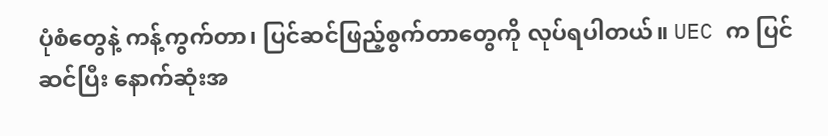ပုံစံတွေနဲ့ ကန့်ကွက်တာ၊ ပြင်ဆင်ဖြည့်စွက်တာတွေကို လုပ်ရပါတယ်။ UEC က ပြင်ဆင်ပြီး နောက်ဆုံးအ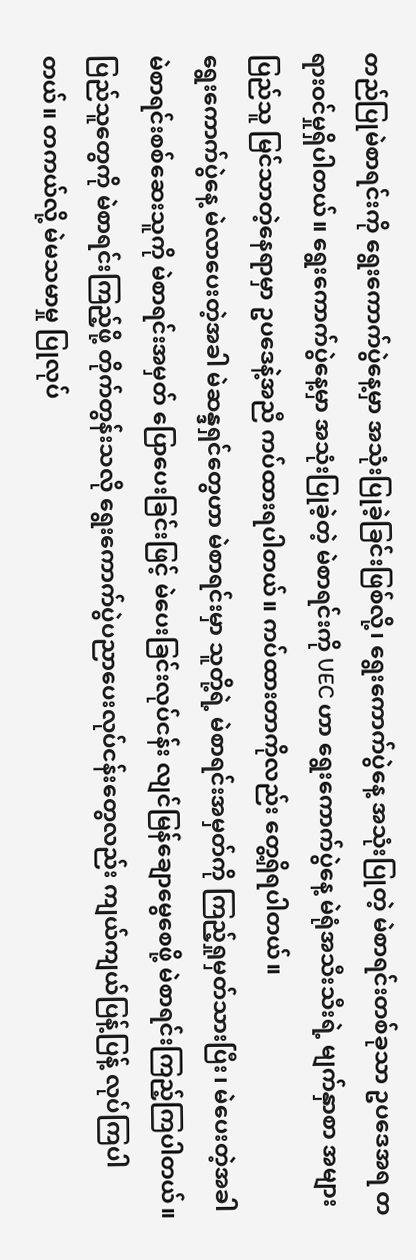တည်ပြုမဲစာရင်းကို ရွေးကောက်ပွဲနေ့မှာ အသုံးပြုခဲ့ခြင်းဖြစ်လို့၊ ရွေးကောက်ပွဲနေ့ အသုံးပြုတဲ့ မဲစာရင်းတစ်ခုသာ ဥပဒေအရ တရားဝင်မှုရှိပါတယ်။ ရွေးကောက်ပွဲနေ့မှာ အသုံးပြုခဲ့တဲ့ မဲစာရင်းကို UEC ဟာ ရွေးကောက်ပွဲနေ့ မဲရုံအသီးသီးရဲ့ မျက်နှာစာ အများပြည်သူ မြင်သာတဲ့နေရာမှာ ဥပဒေနဲ့အညီ ကပ်ထားရပါတယ်။ ကပ်ထားတာကိုလည်း တွေ့ရှိရပါတယ်။
ရွေးကောက်ပွဲနေ့ မဲလာပေးတဲ့အခါ မဲဆန္ဒရှင်တွေဟာ မဲစာရင်းမှာ သူတို့ရဲ့ မဲစာရင်းအမှတ်ကို ကြည့်ရှုမှတ်သားပြီး၊ မဲပေးတဲ့အခါ မဲစာရင်းစစ်ဆေးသူကို မဲစာရင်းအမှတ် ပြောပေးခြင်းဖြင့် မဲပေးခြင်းလုပ်ငန်း လျင်မြန်ချောမွေစေဖို့ မဲစာရင်းကြည့်ကြပါတယ်။ ပြည်သူတွေကို မဲစာရင်းကြည့်ဖို့ တိုက်တွန်းသလို ရွေးကောက်ပွဲပညာပေးလုပ်ငန်းတွေလည်း ကျယ်ကျယ်ပြန့်ပြန့် လုပ်ကြပါတယ်။ တကယ်လို့ မဲမသမာမှု ပြုလုပ်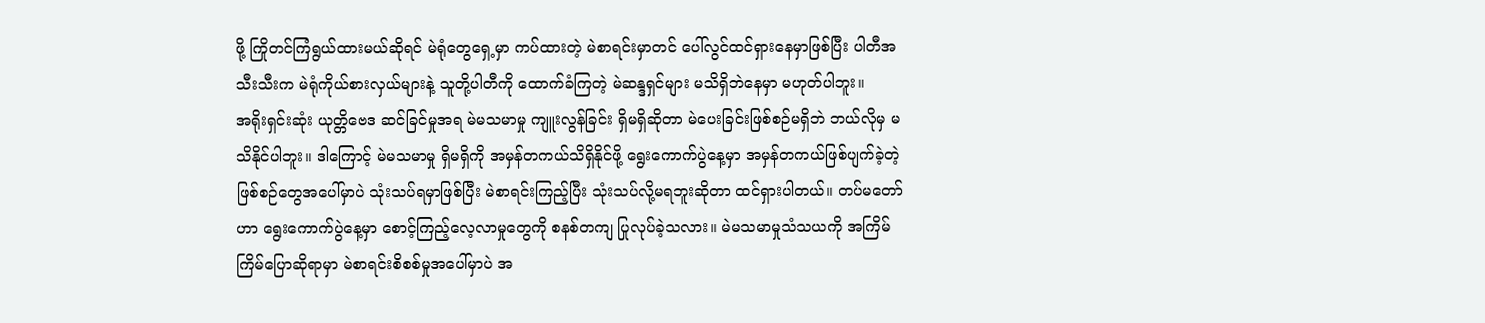ဖို့ ကြိုတင်ကြံရွယ်ထားမယ်ဆိုရင် မဲရုံတွေရှေ့မှာ ကပ်ထားတဲ့ မဲစာရင်းမှာတင် ပေါ်လွင်ထင်ရှားနေမှာဖြစ်ပြီး ပါတီအသီးသီးက မဲရုံကိုယ်စားလှယ်များနဲ့ သူတို့ပါတီကို ထောက်ခံကြတဲ့ မဲဆန္ဒရှင်များ မသိရှိဘဲနေမှာ မဟုတ်ပါဘူး။
အရိုးရှင်းဆုံး ယုတ္တိဗေဒ ဆင်ခြင်မှုအရ မဲမသမာမှု ကျူးလွန်ခြင်း ရှိမရှိဆိုတာ မဲပေးခြင်းဖြစ်စဉ်မရှိဘဲ ဘယ်လိုမှ မသိနိုင်ပါဘူး။ ဒါကြောင့် မဲမသမာမှု ရှိမရှိကို အမှန်တကယ်သိရှိနိုင်ဖို့ ရွေးကောက်ပွဲနေ့မှာ အမှန်တကယ်ဖြစ်ပျက်ခဲ့တဲ့ ဖြစ်စဉ်တွေအပေါ်မှာပဲ သုံးသပ်ရမှာဖြစ်ပြီး မဲစာရင်းကြည့်ပြီး သုံးသပ်လို့မရဘူးဆိုတာ ထင်ရှားပါတယ်။ တပ်မတော်ဟာ ရွေးကောက်ပွဲနေ့မှာ စောင့်ကြည့်လေ့လာမှုတွေကို စနစ်တကျ ပြုလုပ်ခဲ့သလား။ မဲမသမာမှုသံသယကို အကြိမ်ကြိမ်ပြောဆိုရာမှာ မဲစာရင်းစိစစ်မှုအပေါ်မှာပဲ အ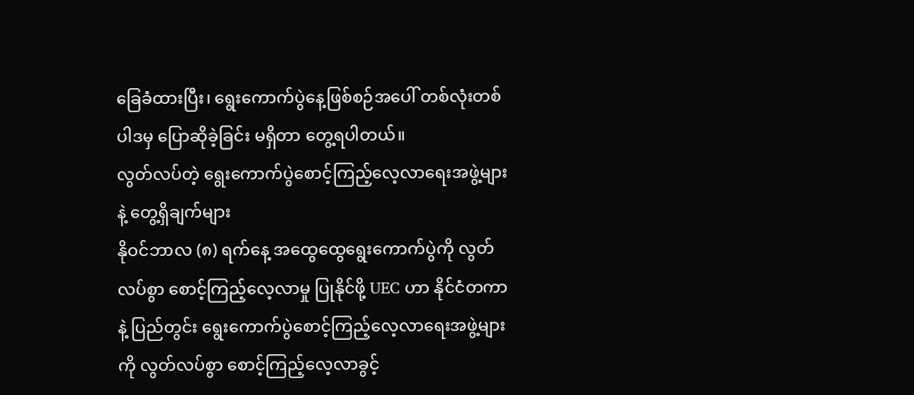ခြေခံထားပြီး၊ ရွေးကောက်ပွဲနေ့ဖြစ်စဉ်အပေါ် တစ်လုံးတစ်ပါဒမှ ပြောဆိုခဲ့ခြင်း မရှိတာ တွေ့ရပါတယ်။
လွတ်လပ်တဲ့ ရွေးကောက်ပွဲစောင့်ကြည့်လေ့လာရေးအဖွဲ့များနဲ့ တွေ့ရှိချက်များ
နိုဝင်ဘာလ (၈) ရက်နေ့ အထွေထွေရွေးကောက်ပွဲကို လွတ်လပ်စွာ စောင့်ကြည့်လေ့လာမှု ပြုနိုင်ဖို့ UEC ဟာ နိုင်ငံတကာနဲ့ ပြည်တွင်း ရွေးကောက်ပွဲစောင့်ကြည့်လေ့လာရေးအဖွဲ့များကို လွတ်လပ်စွာ စောင့်ကြည့်လေ့လာခွင့်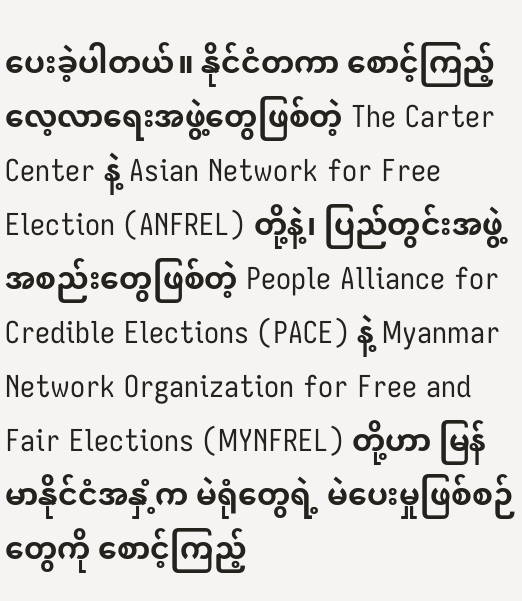ပေးခဲ့ပါတယ်။ နိုင်ငံတကာ စောင့်ကြည့်လေ့လာရေးအဖွဲ့တွေဖြစ်တဲ့ The Carter Center နဲ့ Asian Network for Free Election (ANFREL) တို့နဲ့၊ ပြည်တွင်းအဖွဲ့အစည်းတွေဖြစ်တဲ့ People Alliance for Credible Elections (PACE) နဲ့ Myanmar Network Organization for Free and Fair Elections (MYNFREL) တို့ဟာ မြန်မာနိုင်ငံအနှံ့က မဲရုံတွေရဲ့ မဲပေးမှုဖြစ်စဉ်တွေကို စောင့်ကြည့်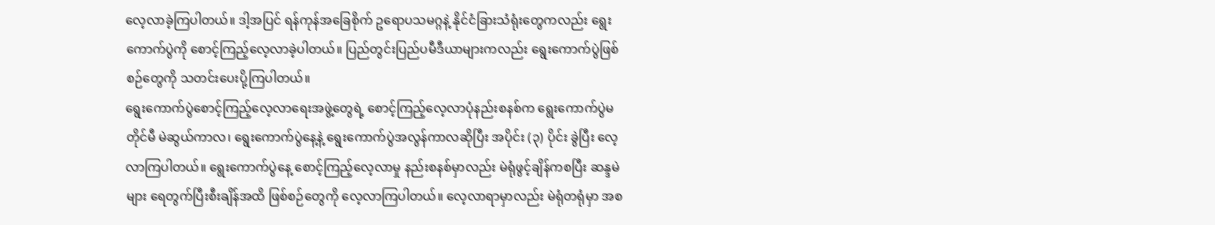လေ့လာခဲ့ကြပါတယ်။ ဒါ့အပြင် ရန်ကုန်အခြေစိုက် ဥရောပသမဂ္ဂနဲ့ နိုင်ငံခြားသံရုံးတွေကလည်း ရွေးကောက်ပွဲကို စောင့်ကြည့်လေ့လာခဲ့ပါတယ်။ ပြည်တွင်းပြည်ပမီဒီယာများကလည်း ရွေးကောက်ပွဲဖြစ်စဉ်တွေကို သတင်းပေးပို့ကြပါတယ်။
ရွေးကောက်ပွဲစောင့်ကြည့်လေ့လာရေးအဖွဲ့တွေရဲ့ စောင့်ကြည့်လေ့လာပုံနည်းစနစ်က ရွေးကောက်ပွဲမတိုင်မီ မဲဆွယ်ကာလ၊ ရွေးကောက်ပွဲနေ့နဲ့ ရွေးကောက်ပွဲအလွန်ကာလဆိုပြီး အပိုင်း (၃) ပိုင်း ခွဲပြီး လေ့လာကြပါတယ်။ ရွေးကောက်ပွဲနေ့ စောင့်ကြည့်လေ့လာမှု နည်းစနစ်မှာလည်း မဲရုံဖွင့်ချိန်ကစပြီး ဆန္ဒမဲများ ရေတွက်ပြီးစီးချိန်အထိ ဖြစ်စဉ်တွေကို လေ့လာကြပါတယ်။ လေ့လာရာမှာလည်း မဲရုံတရုံမှာ အစ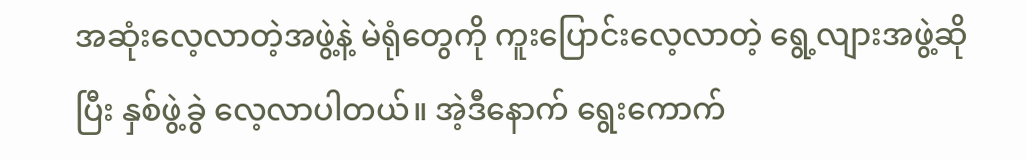အဆုံးလေ့လာတဲ့အဖွဲ့နဲ့ မဲရုံတွေကို ကူးပြောင်းလေ့လာတဲ့ ရွေ့လျားအဖွဲ့ဆိုပြီး နှစ်ဖွဲ့ခွဲ လေ့လာပါတယ်။ အဲ့ဒီနောက် ရွေးကောက်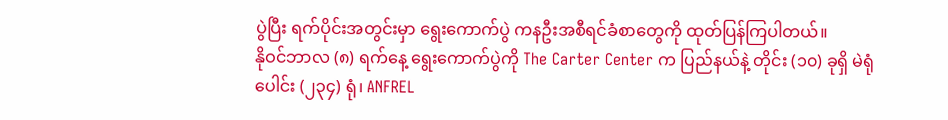ပွဲပြီး ရက်ပိုင်းအတွင်းမှာ ရွေးကောက်ပွဲ ကနဦးအစီရင်ခံစာတွေကို ထုတ်ပြန်ကြပါတယ်။
နိုဝင်ဘာလ (၈) ရက်နေ့ ရွေးကောက်ပွဲကို The Carter Center က ပြည်နယ်နဲ့ တိုင်း (၁၀) ခုရှိ မဲရုံပေါင်း (၂၃၄) ရုံ၊ ANFREL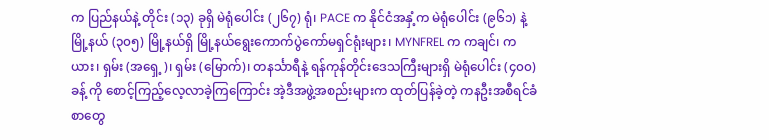က ပြည်နယ်နဲ့ တိုင်း (၁၃) ခုရှိ မဲရုံပေါင်း (၂၆၇) ရုံ၊ PACE က နိုင်ငံအနှံ့က မဲရုံပေါင်း (၉၆၁) နဲ့ မြို့နယ် (၃၀၅) မြို့နယ်ရှိ မြို့နယ်ရွေးကောက်ပွဲကော်မရှင်ရုံးများ၊ MYNFREL က ကချင်၊ ကယား၊ ရှမ်း (အရှေ့)၊ ရှမ်း (မြောက်)၊ တနင်္သာရီနဲ့ ရန်ကုန်တိုင်းဒေသကြီးများရှိ မဲရုံပေါင်း (၄၀၀) ခန့် ကို စောင့်ကြည့်လေ့လာခဲ့ကြကြောင်း အဲ့ဒီအဖွဲ့အစည်းများက ထုတ်ပြန်ခဲ့တဲ့ ကနဦးအစီရင်ခံစာတွေ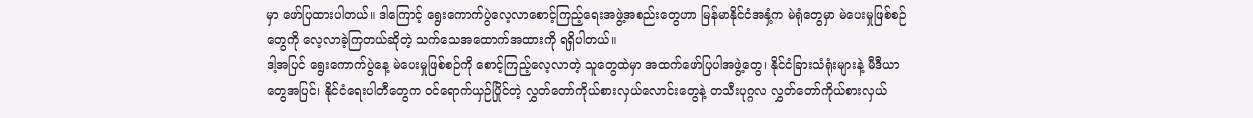မှာ ဖော်ပြထားပါတယ်။ ဒါကြောင့် ရွေးကောက်ပွဲလေ့လာစောင့်ကြည့်ရေးအဖွဲ့အစည်းတွေဟာ မြန်မာနိုင်ငံအနှံ့က မဲရုံတွေမှာ မဲပေးမှုဖြစ်စဉ်တွေကို လေ့လာခဲ့ကြတယ်ဆိုတဲ့ သက်သေအထောက်အထားကို ရရှိပါတယ်။
ဒါ့အပြင် ရွေးကောက်ပွဲနေ့ မဲပေးမှုဖြစ်စဉ်ကို စောင့်ကြည့်လေ့လာတဲ့ သူတွေထဲမှာ အထက်ဖော်ပြပါအဖွဲ့တွေ၊ နိုင်ငံခြားသံရုံးများနဲ့ မီဒီယာတွေအပြင်၊ နိုင်ငံရေးပါတီတွေက ဝင်ရောက်ယှဉ်ပြိုင်တဲ့ လွှတ်တော်ကိုယ်စားလှယ်လောင်းတွေနဲ့ တသီးပုဂ္ဂလ လွှတ်တော်ကိုယ်စားလှယ်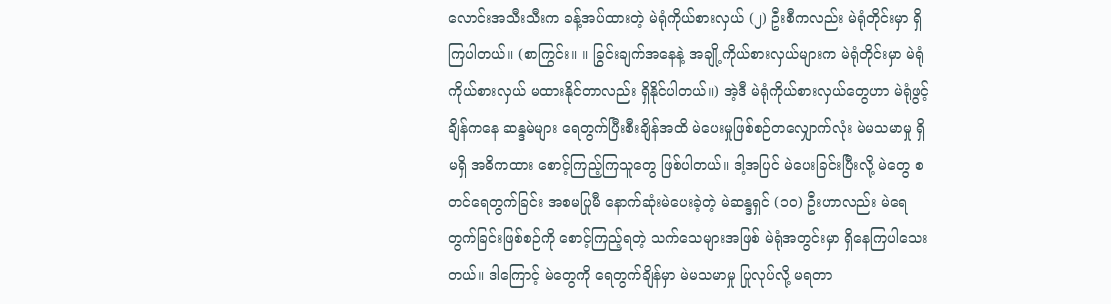လောင်းအသီးသီးက ခန့်အပ်ထားတဲ့ မဲရုံကိုယ်စားလှယ် (၂) ဦးစီကလည်း မဲရုံတိုင်းမှာ ရှိကြပါတယ်။ (စာကြွင်း။ ။ ခြွင်းချက်အနေနဲ့ အချို့ကိုယ်စားလှယ်များက မဲရုံတိုင်းမှာ မဲရုံကိုယ်စားလှယ် မထားနိုင်တာလည်း ရှိနိုင်ပါတယ်။) အဲ့ဒီ မဲရုံကိုယ်စားလှယ်တွေဟာ မဲရုံဖွင့်ချိန်ကနေ ဆန္ဒမဲများ ရေတွက်ပြီးစီးချိန်အထိ မဲပေးမှုဖြစ်စဉ်တလျှောက်လုံး မဲမသမာမှု ရှိမရှိ အဓိကထား စောင့်ကြည့်ကြသူတွေ ဖြစ်ပါတယ်။ ဒါ့အပြင် မဲပေးခြင်းပြီးလို့ မဲတွေ စတင်ရေတွက်ခြင်း အစမပြုမီ နောက်ဆုံးမဲပေးခဲ့တဲ့ မဲဆန္ဒရှင် (၁၀) ဦးဟာလည်း မဲရေတွက်ခြင်းဖြစ်စဉ်ကို စောင့်ကြည့်ရတဲ့ သက်သေများအဖြစ် မဲရုံအတွင်းမှာ ရှိနေကြပါသေးတယ်။ ဒါကြောင့် မဲတွေကို ရေတွက်ချိန်မှာ မဲမသမာမှု ပြုလုပ်လို့ မရတာ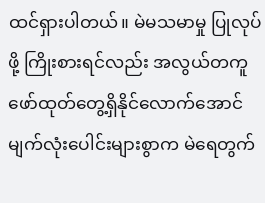ထင်ရှားပါတယ်။ မဲမသမာမှု ပြုလုပ်ဖို့ ကြိုးစားရင်လည်း အလွယ်တကူ ဖော်ထုတ်တွေ့ရှိနိုင်လောက်အောင် မျက်လုံးပေါင်းများစွာက မဲရေတွက်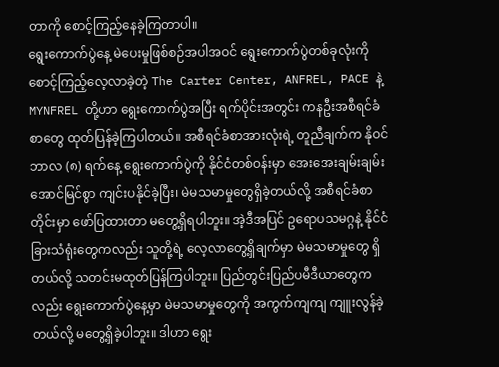တာကို စောင့်ကြည့်နေခဲ့ကြတာပါ။
ရွေးကောက်ပွဲနေ့ မဲပေးမှုဖြစ်စဉ်အပါအဝင် ရွေးကောက်ပွဲတစ်ခုလုံးကို စောင့်ကြည့်လေ့လာခဲ့တဲ့ The Carter Center, ANFREL, PACE နဲ့ MYNFREL တို့ဟာ ရွေးကောက်ပွဲအပြီး ရက်ပိုင်းအတွင်း ကနဦးအစီရင်ခံစာတွေ ထုတ်ပြန်ခဲ့ကြပါတယ်။ အစီရင်ခံစာအားလုံးရဲ့ တူညီချက်က နိုဝင်ဘာလ (၈) ရက်နေ့ ရွေးကောက်ပွဲကို နိုင်ငံတစ်ဝန်းမှာ အေးအေးချမ်းချမ်း အောင်မြင်စွာ ကျင်းပနိုင်ခဲ့ပြီး၊ မဲမသမာမှုတွေရှိခဲ့တယ်လို့ အစီရင်ခံစာတိုင်းမှာ ဖော်ပြထားတာ မတွေ့ရှိရပါဘူး။ အဲ့ဒီအပြင် ဥရောပသမဂ္ဂနဲ့ နိုင်ငံခြားသံရုံးတွေကလည်း သူတို့ရဲ့ လေ့လာတွေ့ရှိချက်မှာ မဲမသမာမှုတွေ ရှိတယ်လို့ သတင်းမထုတ်ပြန်ကြပါဘူး။ ပြည်တွင်းပြည်ပမီဒီယာတွေကလည်း ရွေးကောက်ပွဲနေ့မှာ မဲမသမာမှုတွေကို အကွက်ကျကျ ကျူးလွန်ခဲ့တယ်လို့ မတွေ့ရှိခဲ့ပါဘူး။ ဒါဟာ ရွေး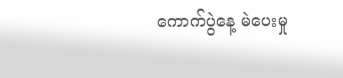ကောက်ပွဲနေ့ မဲပေးမှု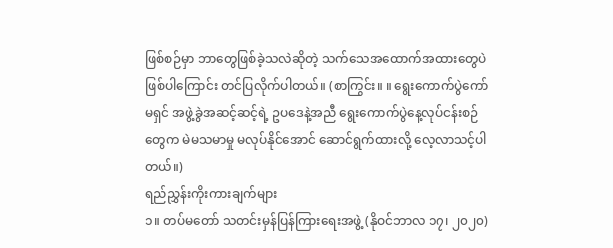ဖြစ်စဉ်မှာ ဘာတွေဖြစ်ခဲ့သလဲဆိုတဲ့ သက်သေအထောက်အထားတွေပဲဖြစ်ပါကြောင်း တင်ပြလိုက်ပါတယ်။ (စာကြွင်း။ ။ ရွေးကောက်ပွဲကော်မရှင် အဖွဲ့ခွဲအဆင့်ဆင့်ရဲ့ ဥပဒေနဲ့အညီ ရွေးကောက်ပွဲနေ့လုပ်ငန်းစဉ်တွေက မဲမသမာမှု မလုပ်နိုင်အောင် ဆောင်ရွက်ထားလို့ လေ့လာသင့်ပါတယ်။)
ရည်ညွှန်းကိုးကားချက်များ
၁။ တပ်မတော် သတင်းမှန်ပြန်ကြားရေးအဖွဲ့ (နိုဝင်ဘာလ ၁၇၊ ၂၀၂၀)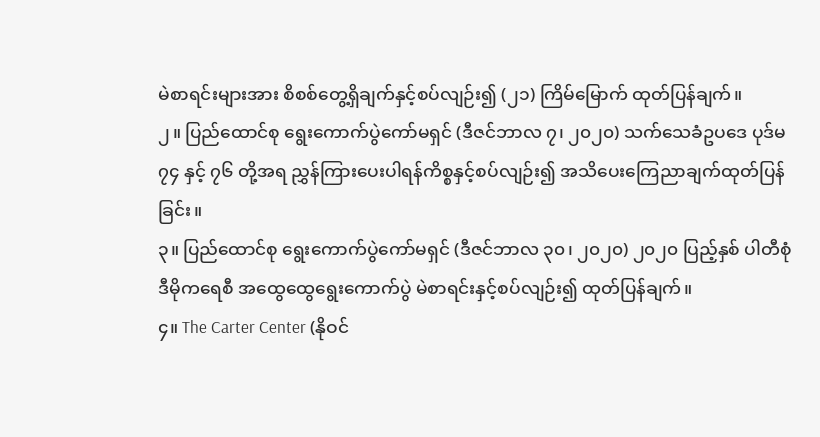မဲစာရင်းများအား စိစစ်တွေ့ရှိချက်နှင့်စပ်လျဉ်း၍ (၂၁) ကြိမ်မြောက် ထုတ်ပြန်ချက်။
၂။ ပြည်ထောင်စု ရွေးကောက်ပွဲကော်မရှင် (ဒီဇင်ဘာလ ၇၊ ၂၀၂၀) သက်သေခံဥပဒေ ပုဒ်မ ၇၄ နှင့် ၇၆ တို့အရ ညွှန်ကြားပေးပါရန်ကိစ္စနှင့်စပ်လျဉ်း၍ အသိပေးကြေညာချက်ထုတ်ပြန်ခြင်း။
၃။ ပြည်ထောင်စု ရွေးကောက်ပွဲကော်မရှင် (ဒီဇင်ဘာလ ၃၀၊ ၂၀၂၀) ၂၀၂၀ ပြည့်နှစ် ပါတီစုံ ဒီမိုကရေစီ အထွေထွေရွေးကောက်ပွဲ မဲစာရင်းနှင့်စပ်လျဉ်း၍ ထုတ်ပြန်ချက်။
၄။ The Carter Center (နိုဝင်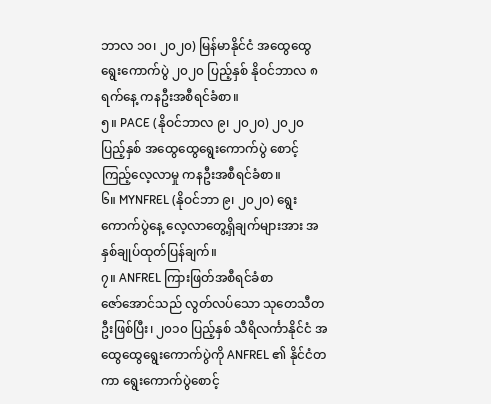ဘာလ ၁၀၊ ၂၀၂၀) မြန်မာနိုင်ငံ အထွေထွေရွေးကောက်ပွဲ ၂၀၂၀ ပြည့်နှစ် နိုဝင်ဘာလ ၈ ရက်နေ့ ကနဦးအစီရင်ခံစာ။
၅။ PACE (နိုဝင်ဘာလ ၉၊ ၂၀၂၀) ၂၀၂၀ ပြည့်နှစ် အထွေထွေရွေးကောက်ပွဲ စောင့်ကြည့်လေ့လာမှု ကနဦးအစီရင်ခံစာ။
၆။ MYNFREL (နိုဝင်ဘာ ၉၊ ၂၀၂၀) ရွေးကောက်ပွဲနေ့ လေ့လာတွေ့ရှိချက်များအား အနှစ်ချုပ်ထုတ်ပြန်ချက်။
၇။ ANFREL ကြားဖြတ်အစီရင်ခံစာ
ဇော်အောင်သည် လွတ်လပ်သော သုတေသီတဦးဖြစ်ပြီး၊ ၂၀၁၀ ပြည့်နှစ် သီရိလင်္ကာနိုင်ငံ အထွေထွေရွေးကောက်ပွဲကို ANFREL ၏ နိုင်ငံတကာ ရွေးကောက်ပွဲစောင့်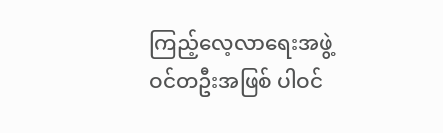ကြည့်လေ့လာရေးအဖွဲ့ဝင်တဦးအဖြစ် ပါဝင်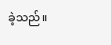ခဲ့သည်။